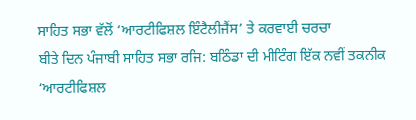ਸਾਹਿਤ ਸਭਾ ਵੱਲੋਂ ‘ਆਰਟੀਫਿਸ਼ਲ ਇੰਟੈਲੀਜੈਂਸ’ ਤੇ ਕਰਵਾਈ ਚਰਚਾ
ਬੀਤੇ ਦਿਨ ਪੰਜਾਬੀ ਸਾਹਿਤ ਸਭਾ ਰਜਿ: ਬਠਿੰਡਾ ਦੀ ਮੀਟਿੰਗ ਇੱਕ ਨਵੀਂ ਤਕਨੀਕ
‘ਆਰਟੀਫਿਸ਼ਲ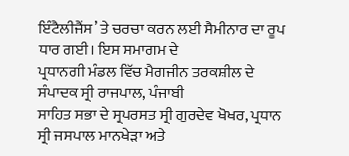ਇੰਟੈਲੀਜੈਂਸ’ ਤੇ ਚਰਚਾ ਕਰਨ ਲਈ ਸੈਮੀਨਾਰ ਦਾ ਰੂਪ ਧਾਰ ਗਈ। ਇਸ ਸਮਾਗਮ ਦੇ
ਪ੍ਰਧਾਨਗੀ ਮੰਡਲ ਵਿੱਚ ਮੈਗਜੀਨ ਤਰਕਸ਼ੀਲ ਦੇ ਸੰਪਾਦਕ ਸ੍ਰੀ ਰਾਜਪਾਲ, ਪੰਜਾਬੀ
ਸਾਹਿਤ ਸਭਾ ਦੇ ਸ੍ਰਪਰਸਤ ਸ੍ਰੀ ਗੁਰਦੇਵ ਖੋਖਰ, ਪ੍ਰਧਾਨ ਸ੍ਰੀ ਜਸਪਾਲ ਮਾਨਖੇੜਾ ਅਤੇ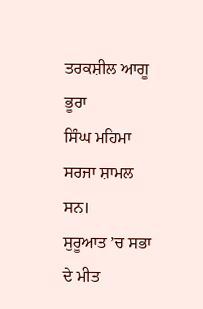ਤਰਕਸ਼ੀਲ ਆਗੂ ਭੂਰਾ
ਸਿੰਘ ਮਹਿਮਾ ਸਰਜਾ ਸ਼ਾਮਲ ਸਨ।
ਸੁਰੂਆਤ ’ਚ ਸਭਾ ਦੇ ਮੀਤ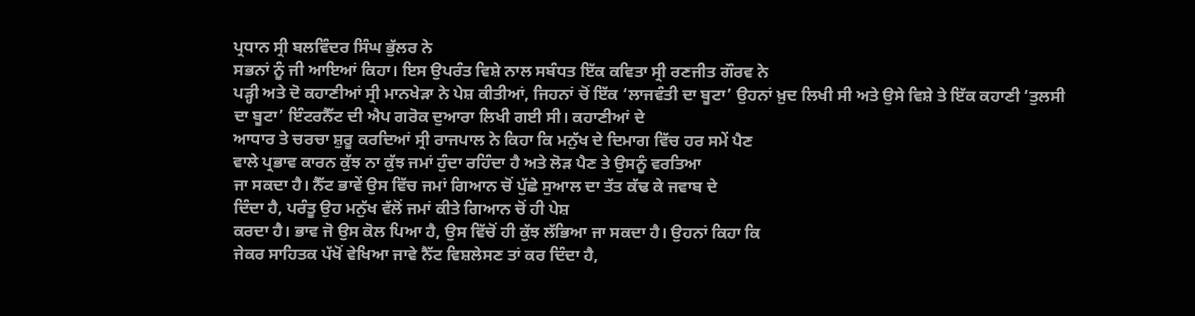ਪ੍ਰਧਾਨ ਸ੍ਰੀ ਬਲਵਿੰਦਰ ਸਿੰਘ ਭੁੱਲਰ ਨੇ
ਸਭਨਾਂ ਨੂੰ ਜੀ ਆਇਆਂ ਕਿਹਾ। ਇਸ ਉਪਰੰਤ ਵਿਸ਼ੇ ਨਾਲ ਸਬੰਧਤ ਇੱਕ ਕਵਿਤਾ ਸ੍ਰੀ ਰਣਜੀਤ ਗੌਰਵ ਨੇ
ਪੜ੍ਹੀ ਅਤੇ ਦੋ ਕਹਾਣੀਆਂ ਸ੍ਰੀ ਮਾਨਖੇੜਾ ਨੇ ਪੇਸ਼ ਕੀਤੀਆਂ, ਜਿਹਨਾਂ ਚੋਂ ਇੱਕ ‘ਲਾਜਵੰਤੀ ਦਾ ਬੂਟਾ’ ਉਹਨਾਂ ਖ਼ੁਦ ਲਿਖੀ ਸੀ ਅਤੇ ਉਸੇ ਵਿਸ਼ੇ ਤੇ ਇੱਕ ਕਹਾਣੀ ‘ਤੁਲਸੀ
ਦਾ ਬੂਟਾ’ ਇੰਟਰਨੈੱਟ ਦੀ ਐਪ ਗਰੋਕ ਦੁਆਰਾ ਲਿਖੀ ਗਈ ਸੀ। ਕਹਾਣੀਆਂ ਦੇ
ਆਧਾਰ ਤੇ ਚਰਚਾ ਸ਼ੁਰੂ ਕਰਦਿਆਂ ਸ੍ਰੀ ਰਾਜਪਾਲ ਨੇ ਕਿਹਾ ਕਿ ਮਨੁੱਖ ਦੇ ਦਿਮਾਗ ਵਿੱਚ ਹਰ ਸਮੇਂ ਪੈਣ
ਵਾਲੇ ਪ੍ਰਭਾਵ ਕਾਰਨ ਕੁੱਝ ਨਾ ਕੁੱਝ ਜਮਾਂ ਹੁੰਦਾ ਰਹਿੰਦਾ ਹੈ ਅਤੇ ਲੋੜ ਪੈਣ ਤੇ ਉਸਨੂੰ ਵਰਤਿਆ
ਜਾ ਸਕਦਾ ਹੈ। ਨੈੱਟ ਭਾਵੇਂ ਉਸ ਵਿੱਚ ਜਮਾਂ ਗਿਆਨ ਚੋਂ ਪੁੱਛੇ ਸੁਆਲ ਦਾ ਤੱਤ ਕੱਢ ਕੇ ਜਵਾਬ ਦੇ
ਦਿੰਦਾ ਹੈ, ਪਰੰਤੂ ਉਹ ਮਨੁੱਖ ਵੱਲੋਂ ਜਮਾਂ ਕੀਤੇ ਗਿਆਨ ਚੋਂ ਹੀ ਪੇਸ਼
ਕਰਦਾ ਹੈ। ਭਾਵ ਜੋ ਉਸ ਕੋਲ ਪਿਆ ਹੈ, ਉਸ ਵਿੱਚੋਂ ਹੀ ਕੁੱਝ ਲੱਭਿਆ ਜਾ ਸਕਦਾ ਹੈ। ਉਹਨਾਂ ਕਿਹਾ ਕਿ
ਜੇਕਰ ਸਾਹਿਤਕ ਪੱਖੋਂ ਵੇਖਿਆ ਜਾਵੇ ਨੈੱਟ ਵਿਸ਼ਲੇਸਣ ਤਾਂ ਕਰ ਦਿੰਦਾ ਹੈ,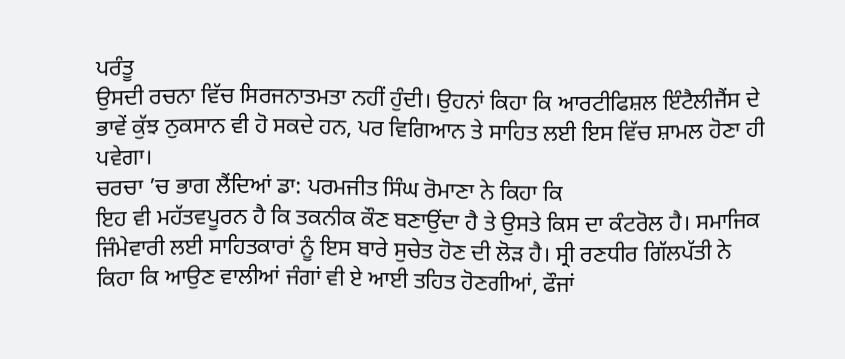ਪਰੰਤੂ
ਉਸਦੀ ਰਚਨਾ ਵਿੱਚ ਸਿਰਜਨਾਤਮਤਾ ਨਹੀਂ ਹੁੰਦੀ। ਉਹਨਾਂ ਕਿਹਾ ਕਿ ਆਰਟੀਫਿਸ਼ਲ ਇੰਟੈਲੀਜੈਂਸ ਦੇ
ਭਾਵੇਂ ਕੁੱਝ ਨੁਕਸਾਨ ਵੀ ਹੋ ਸਕਦੇ ਹਨ, ਪਰ ਵਿਗਿਆਨ ਤੇ ਸਾਹਿਤ ਲਈ ਇਸ ਵਿੱਚ ਸ਼ਾਮਲ ਹੋਣਾ ਹੀ ਪਵੇਗਾ।
ਚਰਚਾ ’ਚ ਭਾਗ ਲੈਂਦਿਆਂ ਡਾ: ਪਰਮਜੀਤ ਸਿੰਘ ਰੋਮਾਣਾ ਨੇ ਕਿਹਾ ਕਿ
ਇਹ ਵੀ ਮਹੱਤਵਪੂਰਨ ਹੈ ਕਿ ਤਕਨੀਕ ਕੌਣ ਬਣਾਉਂਦਾ ਹੈ ਤੇ ਉਸਤੇ ਕਿਸ ਦਾ ਕੰਟਰੋਲ ਹੈ। ਸਮਾਜਿਕ ਜਿੰਮੇਵਾਰੀ ਲਈ ਸਾਹਿਤਕਾਰਾਂ ਨੂੰ ਇਸ ਬਾਰੇ ਸੁਚੇਤ ਹੋਣ ਦੀ ਲੋੜ ਹੈ। ਸ੍ਰੀ ਰਣਧੀਰ ਗਿੱਲਪੱਤੀ ਨੇ
ਕਿਹਾ ਕਿ ਆਉਣ ਵਾਲੀਆਂ ਜੰਗਾਂ ਵੀ ਏ ਆਈ ਤਹਿਤ ਹੋਣਗੀਆਂ, ਫੌਜਾਂ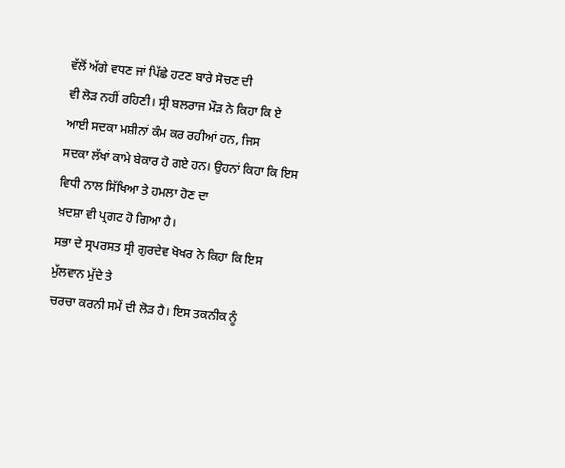ਵੱਲੋਂ ਅੱਗੇ ਵਧਣ ਜਾਂ ਪਿੱਛੇ ਹਟਣ ਬਾਰੇ ਸੋਚਣ ਦੀ
ਵੀ ਲੋੜ ਨਹੀਂ ਰਹਿਣੀ। ਸ੍ਰੀ ਬਲਰਾਜ ਮੌੜ ਨੇ ਕਿਹਾ ਕਿ ਏ ਆਈ ਸਦਕਾ ਮਸ਼ੀਨਾਂ ਕੰਮ ਕਰ ਰਹੀਆਂ ਹਨ, ਜਿਸ
ਸਦਕਾ ਲੱਖਾਂ ਕਾਮੇ ਬੇਕਾਰ ਹੋ ਗਏ ਹਨ। ਉਹਨਾਂ ਕਿਹਾ ਕਿ ਇਸ ਵਿਧੀ ਨਾਲ ਸਿੱਖਿਆ ਤੇ ਹਮਲਾ ਹੋਣ ਦਾ
ਖ਼ਦਸ਼ਾ ਵੀ ਪ੍ਰਗਟ ਹੋ ਗਿਆ ਹੈ।
ਸਭਾ ਦੇ ਸ੍ਰਪਰਸਤ ਸ੍ਰੀ ਗੁਰਦੇਵ ਖੋਖਰ ਨੇ ਕਿਹਾ ਕਿ ਇਸ ਮੁੱਲਵਾਨ ਮੁੱਦੇ ਤੇ
ਚਰਚਾ ਕਰਨੀ ਸਮੇਂ ਦੀ ਲੋੜ ਹੈ। ਇਸ ਤਕਨੀਕ ਨੂੰ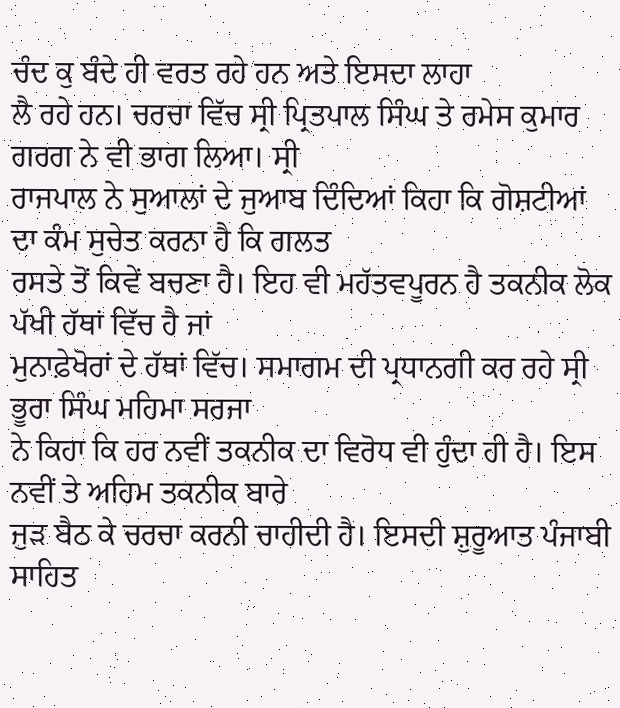ਚੰਦ ਕੁ ਬੰਦੇ ਹੀ ਵਰਤ ਰਹੇ ਹਨ ਅਤੇ ਇਸਦਾ ਲਾਹਾ
ਲੈ ਰਹੇ ਹਨ। ਚਰਚਾ ਵਿੱਚ ਸ੍ਰੀ ਪ੍ਰਿਤਪਾਲ ਸਿੰਘ ਤੇ ਰਮੇਸ ਕੁਮਾਰ ਗਰਗ ਨੇ ਵੀ ਭਾਗ ਲਿਆ। ਸ੍ਰੀ
ਰਾਜਪਾਲ ਨੇ ਸੁਆਲਾਂ ਦੇ ਜੁਆਬ ਦਿੰਦਿਆਂ ਕਿਹਾ ਕਿ ਗੋਸ਼ਟੀਆਂ ਦਾ ਕੰਮ ਸੁਚੇਤ ਕਰਨਾ ਹੈ ਕਿ ਗਲਤ
ਰਸਤੇ ਤੋਂ ਕਿਵੇਂ ਬਚਣਾ ਹੈ। ਇਹ ਵੀ ਮਹੱਤਵਪੂਰਨ ਹੈ ਤਕਨੀਕ ਲੋਕ ਪੱਖੀ ਹੱਥਾਂ ਵਿੱਚ ਹੈ ਜਾਂ
ਮੁਨਾਫ਼ੇਖੋਰਾਂ ਦੇ ਹੱਥਾਂ ਵਿੱਚ। ਸਮਾਗਮ ਦੀ ਪ੍ਰਧਾਨਗੀ ਕਰ ਰਹੇ ਸ੍ਰੀ ਭੂਰਾ ਸਿੰਘ ਮਹਿਮਾ ਸਰਜਾ
ਨੇ ਕਿਹਾ ਕਿ ਹਰ ਨਵੀਂ ਤਕਨੀਕ ਦਾ ਵਿਰੋਧ ਵੀ ਹੁੰਦਾ ਹੀ ਹੈ। ਇਸ ਨਵੀਂ ਤੇ ਅਹਿਮ ਤਕਨੀਕ ਬਾਰੇ
ਜੁੜ ਬੈਠ ਕੇ ਚਰਚਾ ਕਰਨੀ ਚਾਹੀਦੀ ਹੈ। ਇਸਦੀ ਸ਼ੁਰੂਆਤ ਪੰਜਾਬੀ ਸਾਹਿਤ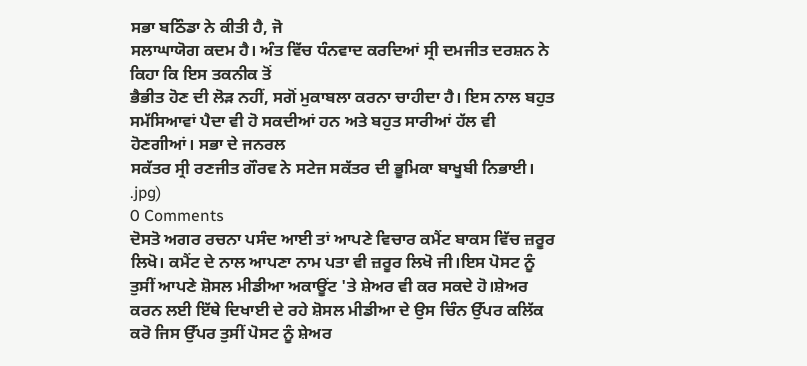ਸਭਾ ਬਠਿੰਡਾ ਨੇ ਕੀਤੀ ਹੈ, ਜੋ
ਸਲਾਘਾਯੋਗ ਕਦਮ ਹੈ। ਅੰਤ ਵਿੱਚ ਧੰਨਵਾਦ ਕਰਦਿਆਂ ਸ੍ਰੀ ਦਮਜੀਤ ਦਰਸ਼ਨ ਨੇ ਕਿਹਾ ਕਿ ਇਸ ਤਕਨੀਕ ਤੋਂ
ਭੈਭੀਤ ਹੋਣ ਦੀ ਲੋੜ ਨਹੀਂ, ਸਗੋਂ ਮੁਕਾਬਲਾ ਕਰਨਾ ਚਾਹੀਦਾ ਹੈ। ਇਸ ਨਾਲ ਬਹੁਤ
ਸਮੱਸਿਆਵਾਂ ਪੈਦਾ ਵੀ ਹੋ ਸਕਦੀਆਂ ਹਨ ਅਤੇ ਬਹੁਤ ਸਾਰੀਆਂ ਹੱਲ ਵੀ ਹੋਣਗੀਆਂ। ਸਭਾ ਦੇ ਜਨਰਲ
ਸਕੱਤਰ ਸ੍ਰੀ ਰਣਜੀਤ ਗੌਰਵ ਨੇ ਸਟੇਜ ਸਕੱਤਰ ਦੀ ਭੂਮਿਕਾ ਬਾਖੂਬੀ ਨਿਭਾਈ।
.jpg)
0 Comments
ਦੋਸਤੋ ਅਗਰ ਰਚਨਾ ਪਸੰਦ ਆਈ ਤਾਂ ਆਪਣੇ ਵਿਚਾਰ ਕਮੈਂਟ ਬਾਕਸ ਵਿੱਚ ਜ਼ਰੂਰ ਲਿਖੋ। ਕਮੈਂਟ ਦੇ ਨਾਲ ਆਪਣਾ ਨਾਮ ਪਤਾ ਵੀ ਜ਼ਰੂਰ ਲਿਖੋ ਜੀ।ਇਸ ਪੋਸਟ ਨੂੰ ਤੁਸੀਂ ਆਪਣੇ ਸ਼ੋਸਲ ਮੀਡੀਆ ਅਕਾਊਂਟ 'ਤੇ ਸ਼ੇਅਰ ਵੀ ਕਰ ਸਕਦੇ ਹੋ।ਸ਼ੇਅਰ ਕਰਨ ਲਈ ਇੱਥੇ ਦਿਖਾਈ ਦੇ ਰਹੇ ਸ਼ੋਸਲ ਮੀਡੀਆ ਦੇ ਉਸ ਚਿੰਨ ਉੱਪਰ ਕਲਿੱਕ ਕਰੋ ਜਿਸ ਉੱਪਰ ਤੁਸੀਂ ਪੋਸਟ ਨੂੰ ਸ਼ੇਅਰ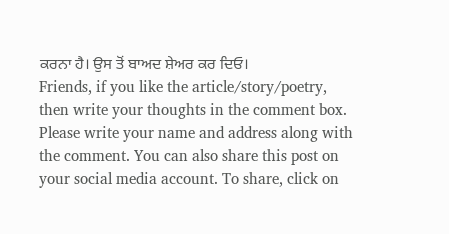ਕਰਨਾ ਹੈ। ਉਸ ਤੋਂ ਬਾਅਦ ਸ਼ੇਅਰ ਕਰ ਦਿਓ।
Friends, if you like the article/story/poetry, then write your thoughts in the comment box. Please write your name and address along with the comment. You can also share this post on your social media account. To share, click on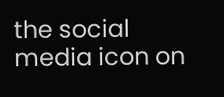the social media icon on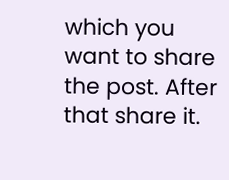which you want to share the post. After that share it.